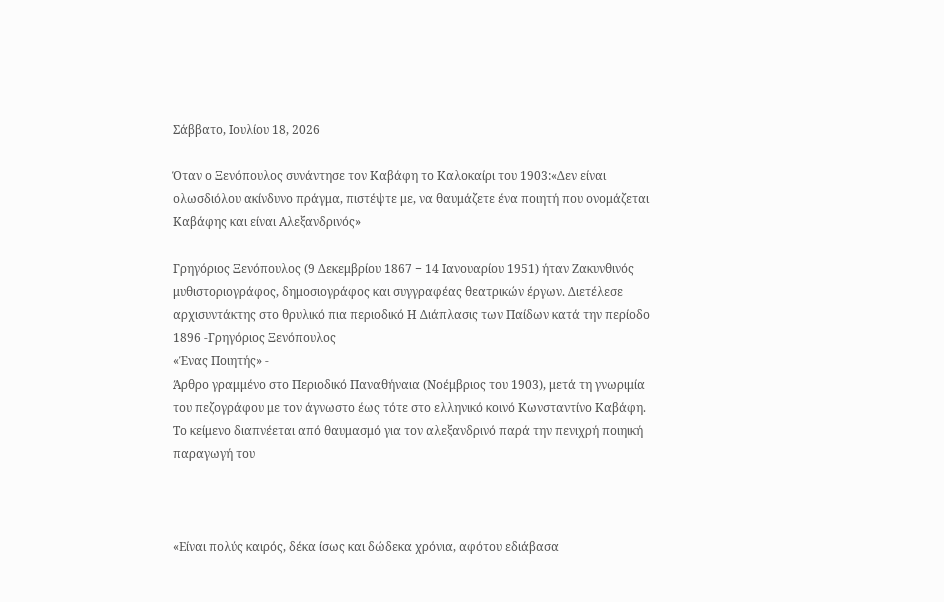Σάββατο, Ιουλίου 18, 2026

Όταν ο Ξενόπουλος συνάντησε τον Καβάφη το Καλοκαίρι του 1903:«Δεν είναι ολωσδιόλου ακίνδυνο πράγμα, πιστέψτε με, να θαυμάζετε ένα ποιητή που ονομάζεται Καβάφης και είναι Αλεξανδρινός»

Γρηγόριος Ξενόπουλος (9 Δεκεμβρίου 1867 − 14 Ιανουαρίου 1951) ήταν Ζακυνθινός μυθιστοριογράφος, δημοσιογράφος και συγγραφέας θεατρικών έργων. Διετέλεσε αρχισυντάκτης στο θρυλικό πια περιοδικό Η Διάπλασις των Παίδων κατά την περίοδο 1896 -Γρηγόριος Ξενόπουλος
«Ένας Ποιητής» -
Άρθρο γραμμένο στο Περιοδικό Παναθήναια (Νοέμβριος του 1903), μετά τη γνωριμία του πεζογράφου με τον άγνωστο έως τότε στο ελληνικό κοινό Κωνσταντίνο Καβάφη.
Το κείμενο διαπνέεται από θαυμασμό για τον αλεξανδρινό παρά την πενιχρή ποιηική παραγωγή του



«Είναι πολύς καιρός, δέκα ίσως και δώδεκα χρόνια, αφότου εδιάβασα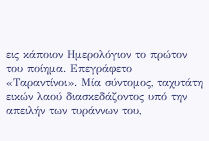εις κάποιον Ημερολόγιον το πρώτον του ποίημα. Επεγράφετο «Ταραντίνοι». Μία σύντομος, ταχυτάτη εικών λαού διασκεδάζοντος υπό την απειλήν των τυράννων του,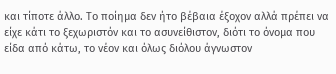και τίποτε άλλο. Το ποίημα δεν ήτο βέβαια έξοχον αλλά πρέπει να είχε κάτι το ξεχωριστόν και το ασυνείθιστον, διότι το όνομα που είδα από κάτω, το νέον και όλως διόλου άγνωστον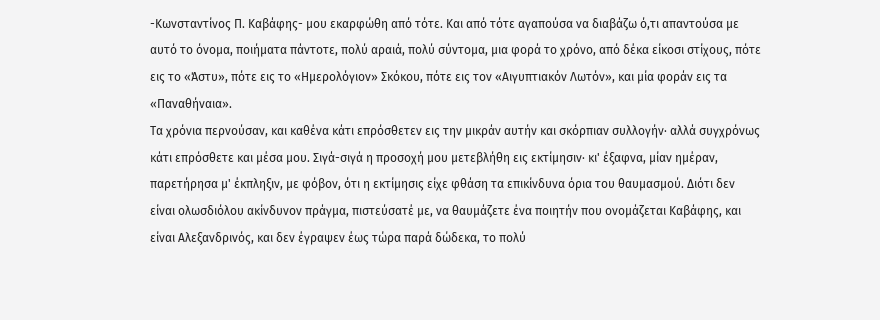-Κωνσταντίνος Π. Καβάφης- μου εκαρφώθη από τότε. Και από τότε αγαπούσα να διαβάζω ό,τι απαντούσα με αυτό το όνομα, ποιήματα πάντοτε, πολύ αραιά, πολύ σύντομα, μια φορά το χρόνο, από δέκα είκοσι στίχους, πότε εις το «Άστυ», πότε εις το «Ημερολόγιον» Σκόκου, πότε εις τον «Αιγυπτιακόν Λωτόν», και μία φοράν εις τα «Παναθήναια».
Τα χρόνια περνούσαν, και καθένα κάτι επρόσθετεν εις την μικράν αυτήν και σκόρπιαν συλλογήν· αλλά συγχρόνως κάτι επρόσθετε και μέσα μου. Σιγά-σιγά η προσοχή μου μετεβλήθη εις εκτίμησιν· κι' έξαφνα, μίαν ημέραν, παρετήρησα μ' έκπληξιν, με φόβον, ότι η εκτίμησις είχε φθάση τα επικίνδυνα όρια του θαυμασμού. Διότι δεν είναι ολωσδιόλου ακίνδυνον πράγμα, πιστεύσατέ με, να θαυμάζετε ένα ποιητήν που ονομάζεται Καβάφης, και είναι Αλεξανδρινός, και δεν έγραψεν έως τώρα παρά δώδεκα, το πολύ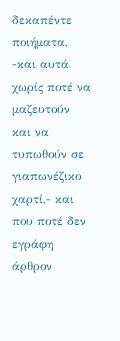δεκαπέντε ποιήματα, -και αυτά χωρίς ποτέ να μαζευτούν και να τυπωθούν σε γιαπωνέζικο χαρτί,- και που ποτέ δεν εγράφη άρθρον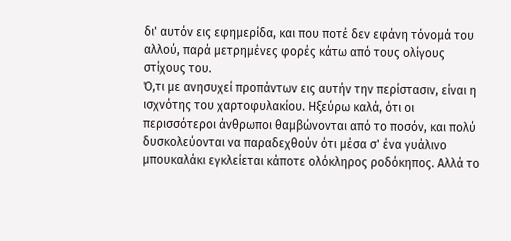δι' αυτόν εις εφημερίδα, και που ποτέ δεν εφάνη τόνομά του αλλού, παρά μετρημένες φορές κάτω από τους ολίγους στίχους του.
Ό,τι με ανησυχεί προπάντων εις αυτήν την περίστασιν, είναι η ισχνότης του χαρτοφυλακίου. Ηξεύρω καλά, ότι οι περισσότεροι άνθρωποι θαμβώνονται από το ποσόν, και πολύ δυσκολεύονται να παραδεχθούν ότι μέσα σ' ένα γυάλινο μπουκαλάκι εγκλείεται κάποτε ολόκληρος ροδόκηπος. Αλλά το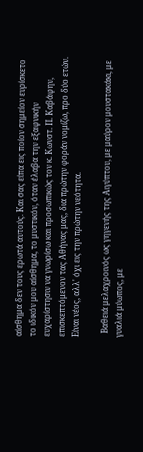αίσθημα δεν τους ερωτά αυτούς. Και σας είπα εις ποίον σημείον ευρίσκετο το ιδικόν μου αίσθημα, το μυστικόν, όταν έλαβα την εξαφνικήν ευχαρίστησιν να γνωρίσω και προσωπικώς τον κ. Κωνστ. Π. Καβάφην, επισκεπτόμενον τας Αθήνας μας, δια πρώτην φοράν νομίζω, προ δύο ετών.
Είναι νέος, αλλ' όχι εις την πρώτην νεότητα.

  Βαθειά μελαχροινός ως γηγενής της Αιγύπτου, με μαύρον μουστακάκι, με γυαλιά μύωπος, με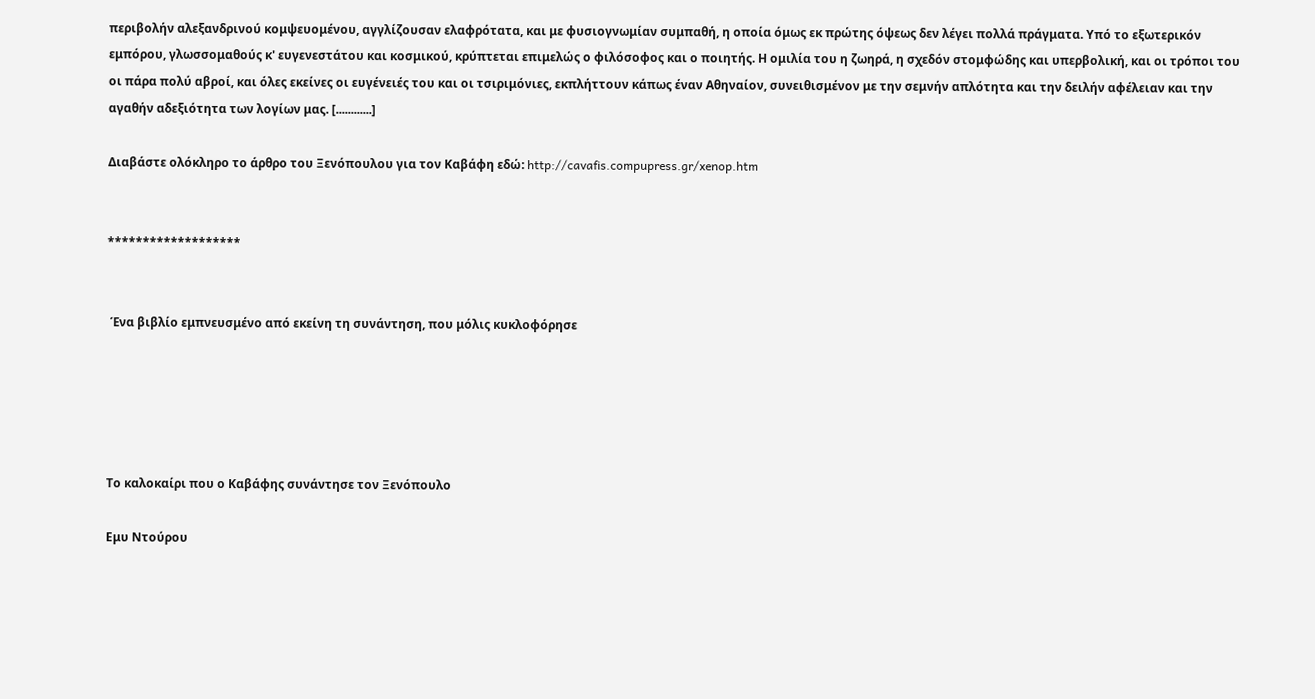περιβολήν αλεξανδρινού κομψευομένου, αγγλίζουσαν ελαφρότατα, και με φυσιογνωμίαν συμπαθή, η οποία όμως εκ πρώτης όψεως δεν λέγει πολλά πράγματα. Υπό το εξωτερικόν εμπόρου, γλωσσομαθούς κ' ευγενεστάτου και κοσμικού, κρύπτεται επιμελώς ο φιλόσοφος και ο ποιητής. Η ομιλία του η ζωηρά, η σχεδόν στομφώδης και υπερβολική, και οι τρόποι του οι πάρα πολύ αβροί, και όλες εκείνες οι ευγένειές του και οι τσιριμόνιες, εκπλήττουν κάπως έναν Αθηναίον, συνειθισμένον με την σεμνήν απλότητα και την δειλήν αφέλειαν και την αγαθήν αδεξιότητα των λογίων μας. [............]

Διαβάστε ολόκληρο το άρθρο του Ξενόπουλου για τον Καβάφη εδώ: http://cavafis.compupress.gr/xenop.htm


*******************


 Ένα βιβλίο εμπνευσμένο από εκείνη τη συνάντηση, που μόλις κυκλοφόρησε





Το καλοκαίρι που ο Καβάφης συνάντησε τον Ξενόπουλο

Εμυ Ντούρου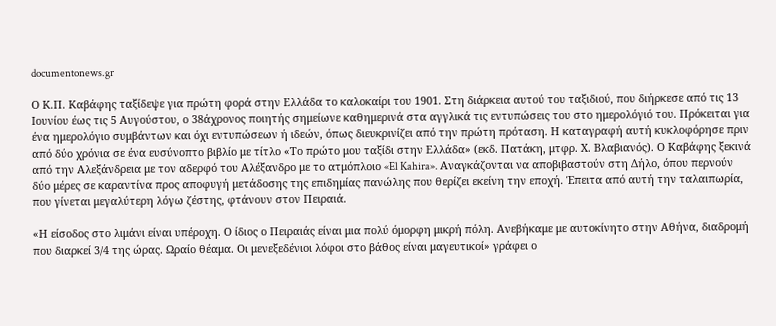documentonews.gr

Ο Κ.Π. Καβάφης ταξίδεψε για πρώτη φορά στην Ελλάδα το καλοκαίρι του 1901. Στη διάρκεια αυτού του ταξιδιού, που διήρκεσε από τις 13 Ιουνίου έως τις 5 Αυγούστου, ο 38άχρονος ποιητής σημείωνε καθημερινά στα αγγλικά τις εντυπώσεις του στο ημερολόγιό του. Πρόκειται για ένα ημερολόγιο συμβάντων και όχι εντυπώσεων ή ιδεών, όπως διευκρινίζει από την πρώτη πρόταση. Η καταγραφή αυτή κυκλοφόρησε πριν από δύο χρόνια σε ένα ευσύνοπτο βιβλίο με τίτλο «Το πρώτο μου ταξίδι στην Ελλάδα» (εκδ. Πατάκη, μτφρ. Χ. Βλαβιανός). Ο Καβάφης ξεκινά από την Αλεξάνδρεια με τον αδερφό του Αλέξανδρο με το ατμόπλοιο «El Kahira». Αναγκάζονται να αποβιβαστούν στη Δήλο, όπου περνούν δύο μέρες σε καραντίνα προς αποφυγή μετάδοσης της επιδημίας πανώλης που θερίζει εκείνη την εποχή. Έπειτα από αυτή την ταλαιπωρία, που γίνεται μεγαλύτερη λόγω ζέστης, φτάνουν στον Πειραιά.

«Η είσοδος στο λιμάνι είναι υπέροχη. Ο ίδιος ο Πειραιάς είναι μια πολύ όμορφη μικρή πόλη. Ανεβήκαμε με αυτοκίνητο στην Αθήνα, διαδρομή που διαρκεί 3/4 της ώρας. Ωραίο θέαμα. Οι μενεξεδένιοι λόφοι στο βάθος είναι μαγευτικοί» γράφει ο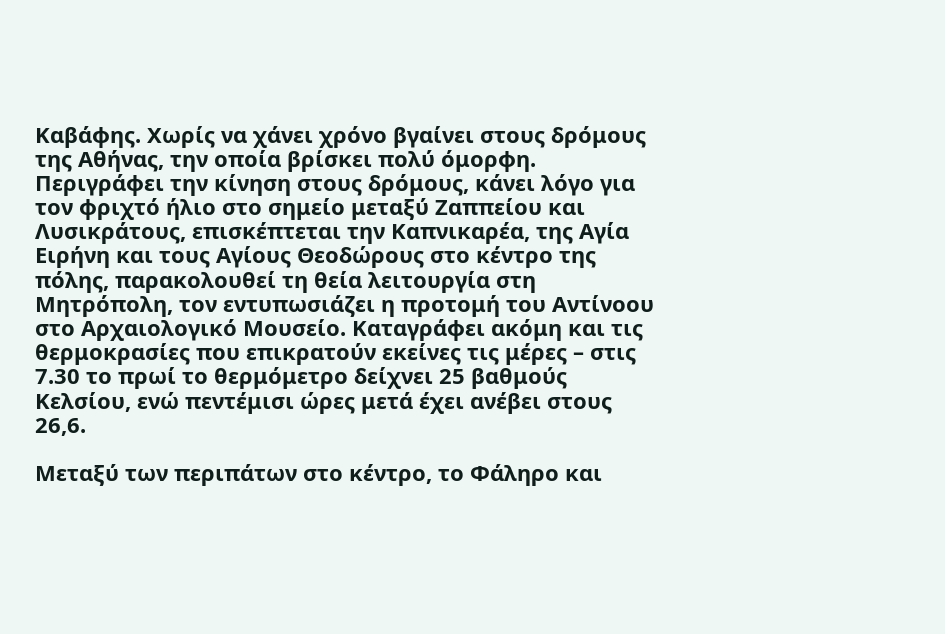Καβάφης. Χωρίς να χάνει χρόνο βγαίνει στους δρόμους της Αθήνας, την οποία βρίσκει πολύ όμορφη. Περιγράφει την κίνηση στους δρόμους, κάνει λόγο για τον φριχτό ήλιο στο σημείο μεταξύ Ζαππείου και Λυσικράτους, επισκέπτεται την Καπνικαρέα, της Αγία Ειρήνη και τους Αγίους Θεοδώρους στο κέντρο της πόλης, παρακολουθεί τη θεία λειτουργία στη Μητρόπολη, τον εντυπωσιάζει η προτομή του Αντίνοου στο Αρχαιολογικό Μουσείο. Καταγράφει ακόμη και τις θερμοκρασίες που επικρατούν εκείνες τις μέρες – στις 7.30 το πρωί το θερμόμετρο δείχνει 25 βαθμούς Κελσίου, ενώ πεντέμισι ώρες μετά έχει ανέβει στους 26,6.

Μεταξύ των περιπάτων στο κέντρο, το Φάληρο και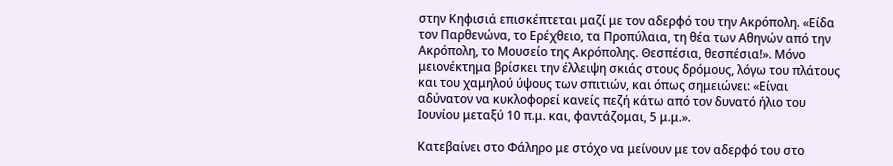στην Κηφισιά επισκέπτεται μαζί με τον αδερφό του την Ακρόπολη. «Είδα τον Παρθενώνα, το Ερέχθειο, τα Προπύλαια, τη θέα των Αθηνών από την Ακρόπολη, το Μουσείο της Ακρόπολης. Θεσπέσια, θεσπέσια!». Μόνο μειονέκτημα βρίσκει την έλλειψη σκιάς στους δρόμους, λόγω του πλάτους και του χαμηλού ύψους των σπιτιών, και όπως σημειώνει: «Είναι αδύνατον να κυκλοφορεί κανείς πεζή κάτω από τον δυνατό ήλιο του Ιουνίου μεταξύ 10 π.μ. και, φαντάζομαι, 5 μ.μ.».

Κατεβαίνει στο Φάληρο με στόχο να μείνουν με τον αδερφό του στο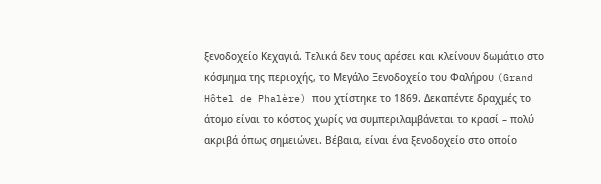ξενοδοχείο Κεχαγιά. Τελικά δεν τους αρέσει και κλείνουν δωμάτιο στο κόσμημα της περιοχής, το Μεγάλο Ξενοδοχείο του Φαλήρου (Grand Hôtel de Phalère) που χτίστηκε το 1869. Δεκαπέντε δραχμές το άτομο είναι το κόστος χωρίς να συμπεριλαμβάνεται το κρασί – πολύ ακριβά όπως σημειώνει. Βέβαια, είναι ένα ξενοδοχείο στο οποίο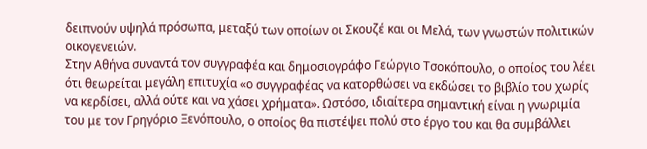δειπνούν υψηλά πρόσωπα, μεταξύ των οποίων οι Σκουζέ και οι Μελά, των γνωστών πολιτικών οικογενειών.
Στην Αθήνα συναντά τον συγγραφέα και δημοσιογράφο Γεώργιο Τσοκόπουλο, ο οποίος του λέει ότι θεωρείται μεγάλη επιτυχία «ο συγγραφέας να κατορθώσει να εκδώσει το βιβλίο του χωρίς να κερδίσει, αλλά ούτε και να χάσει χρήματα». Ωστόσο, ιδιαίτερα σημαντική είναι η γνωριμία του με τον Γρηγόριο Ξενόπουλο, ο οποίος θα πιστέψει πολύ στο έργο του και θα συμβάλλει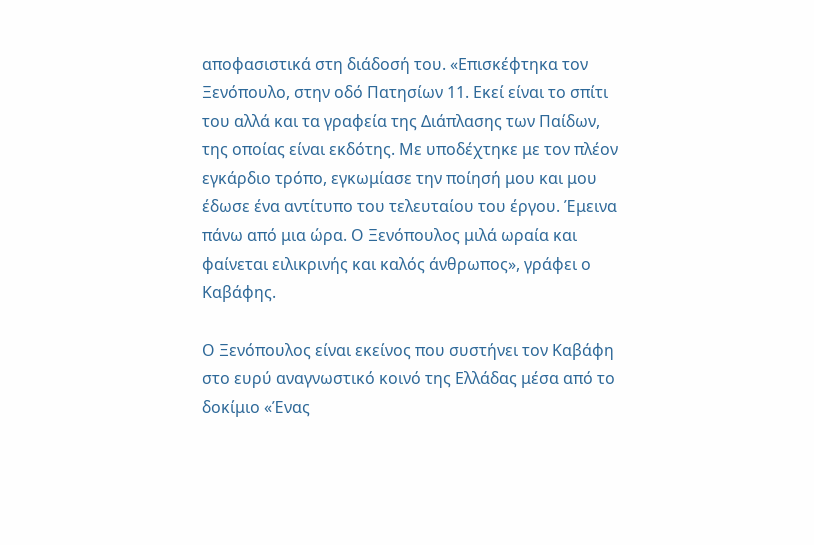αποφασιστικά στη διάδοσή του. «Επισκέφτηκα τον Ξενόπουλο, στην οδό Πατησίων 11. Εκεί είναι το σπίτι του αλλά και τα γραφεία της Διάπλασης των Παίδων, της οποίας είναι εκδότης. Με υποδέχτηκε με τον πλέον εγκάρδιο τρόπο, εγκωμίασε την ποίησή μου και μου έδωσε ένα αντίτυπο του τελευταίου του έργου. Έμεινα πάνω από μια ώρα. Ο Ξενόπουλος μιλά ωραία και φαίνεται ειλικρινής και καλός άνθρωπος», γράφει ο Καβάφης.

Ο Ξενόπουλος είναι εκείνος που συστήνει τον Καβάφη στο ευρύ αναγνωστικό κοινό της Ελλάδας μέσα από το δοκίμιο «Ένας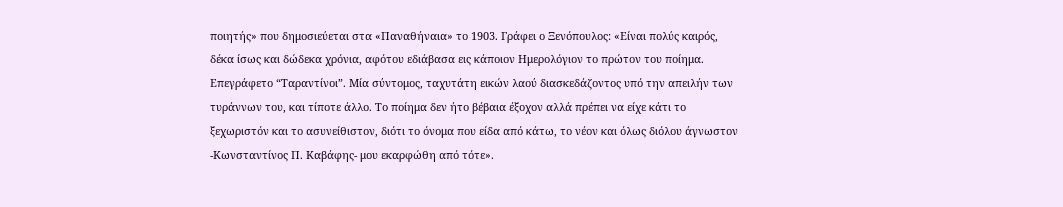ποιητής» που δημοσιεύεται στα «Παναθήναια» το 1903. Γράφει ο Ξενόπουλος: «Είναι πολύς καιρός, δέκα ίσως και δώδεκα χρόνια, αφότου εδιάβασα εις κάποιον Ημερολόγιον το πρώτον του ποίημα. Επεγράφετο “Ταραντίνοι”. Μία σύντομος, ταχυτάτη εικών λαού διασκεδάζοντος υπό την απειλήν των τυράννων του, και τίποτε άλλο. Το ποίημα δεν ήτο βέβαια έξοχον αλλά πρέπει να είχε κάτι το ξεχωριστόν και το ασυνείθιστον, διότι το όνομα που είδα από κάτω, το νέον και όλως διόλου άγνωστον -Κωνσταντίνος Π. Καβάφης- μου εκαρφώθη από τότε».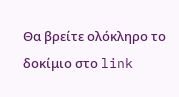Θα βρείτε ολόκληρο το δοκίμιο στο link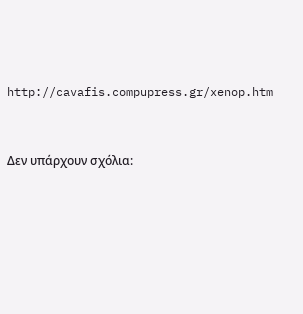http://cavafis.compupress.gr/xenop.htm


Δεν υπάρχουν σχόλια: